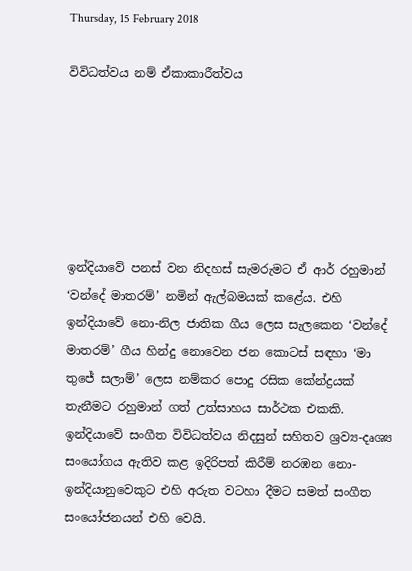Thursday, 15 February 2018

විවිධත්වය නම් ඒකාකාරීත්වය






ඉන්දියාවේ පනස් වන නිදහස් සැමරුමට ඒ ආර් රහුමාන් ‘වන්දේ මාතරම්’ නමින් ඇල්බමයක් කළේය. එහි ඉන්දියාවේ නො-නිල ජාතික ගීය ලෙස සැලකෙන ‘වන්දේ මාතරම්’ ගීය හින්දු නොවෙන ජන කොටස් සඳහා ‘මා තුජේ සලාම්’ ලෙස නම්කර පොදු රසික කේන්ද්‍රයක් තැනීමට රහුමාන් ගත් උත්සාහය සාර්ථක එකකි. ඉන්දියාවේ සංගීත විවිධත්වය නිදසුන් සහිතව ශ්‍රව්‍ය-දෘශ්‍ය සංයෝගය ඇතිව කළ ඉදිරිපත් කිරීම් නරඹන නො-ඉන්දියානුවෙකුට එහි අරුත වටහා දීමට සමත් සංගීත සංයෝජනයන් එහි වෙයි.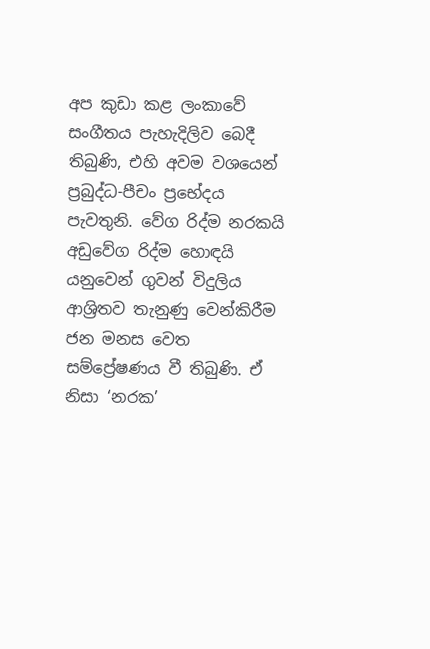අප කුඩා කළ ලංකාවේ සංගීතය පැහැදිලිව බෙදී තිබුණි, එහි අවම වශයෙන් ප්‍රබුද්ධ-පීචං ප්‍රභේදය පැවතුනි. වේග රිද්ම නරකයි අඩුවේග රිද්ම හොඳයි යනුවෙන් ගුවන් විදුලිය ආශ්‍රිතව තැනුණු වෙන්කිරීම ජන මනස වෙත සම්ප්‍රේෂණය වී තිබුණි. ඒ නිසා ‘නරක’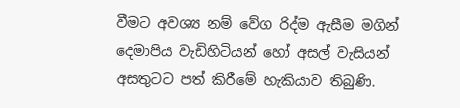වීමට අවශ්‍ය නම් වේග රිද්ම ඇසීම මගින් දෙමාපිය වැඩිහිටියන් හෝ අසල් වැසියන් අසතුටට පත් කිරීමේ හැකියාව තිබුණි.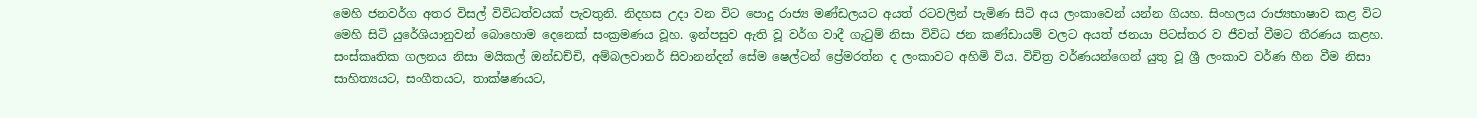මෙහි ජනවර්ග අතර විසල් විවිධත්වයක් පැවතුනි. නිදහස උදා වන විට පොදු රාජ්‍ය මණ්ඩලයට අයත් රටවලින් පැමිණ සිටි අය ලංකාවෙන් යන්න ගියහ. සිංහලය රාජ්‍යභාෂාව කළ විට මෙහි සිටි යුරේශියානුවන් බොහොම දෙනෙක් සංක්‍රමණය වූහ. ඉන්පසුව ඇති වූ වර්ග වාදී ගැටුම් නිසා විවිධ ජන කණ්ඩායම් වලට අයත් ජනයා පිටස්තර ව ජීවත් වීමට තීරණය කළහ. සංස්කෘතික ගලනය නිසා මයිකල් ඔන්ඩච්චි, අම්බලවානර් සිවානන්දන් සේම ෂෙල්ටන් ප්‍රේමරත්න ද ලංකාවට අහිමි විය. විචිත්‍ර වර්ණයන්ගෙන් යුතු වූ ශ්‍රී ලංකාව වර්ණ හීන වීම නිසා සාහිත්‍යයට, සංගීතයට, තාක්ෂණයට,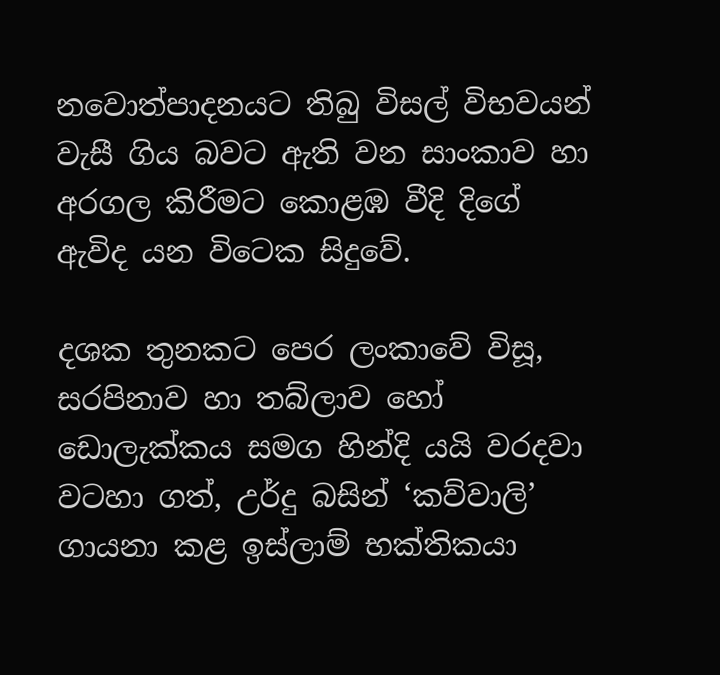නවොත්පාදනයට තිබු විසල් විභවයන් වැසී ගිය බවට ඇති වන සාංකාව හා අරගල කිරීමට කොළඹ වීදි දිගේ ඇවිද යන විටෙක සිදුවේ.

දශක තුනකට පෙර ලංකාවේ විසූ, සරපිනාව හා තබ්ලාව හෝ ඩොලැක්කය සමග හින්දි යයි වරදවා වටහා ගත්, උර්දු බසින් ‘කව්වාලි’ ගායනා කළ ඉස්ලාම් භක්තිකයා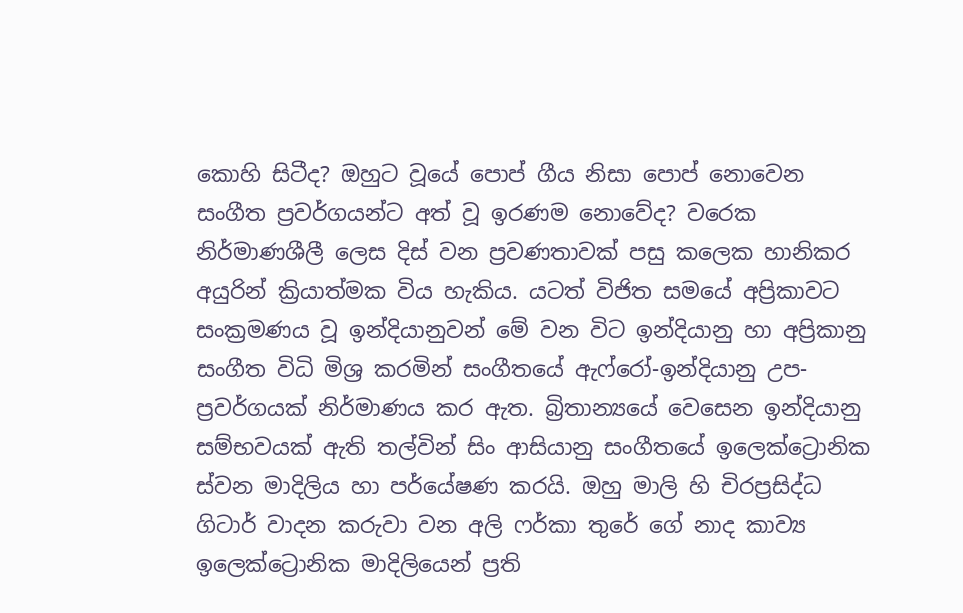කොහි සිටීද? ඔහුට වූයේ පොප් ගීය නිසා පොප් නොවෙන සංගීත ප්‍රවර්ගයන්ට අත් වූ ඉරණම නොවේද? වරෙක නිර්මාණශීලී ලෙස දිස් වන ප්‍රවණතාවක් පසු කලෙක හානිකර අයුරින් ක්‍රියාත්මක විය හැකිය. යටත් විජිත සමයේ අප්‍රිකාවට සංක්‍රමණය වූ ඉන්දියානුවන් මේ වන විට ඉන්දියානු හා අප්‍රිකානු සංගීත විධි මිශ්‍ර කරමින් සංගීතයේ ඇෆ්රෝ-ඉන්දියානු උප-ප්‍රවර්ගයක් නිර්මාණය කර ඇත. බ්‍රිතාන්‍යයේ වෙසෙන ඉන්දියානු සම්භවයක් ඇති තල්වින් සිං ආසියානු සංගීතයේ ඉලෙක්ට්‍රොනික ස්වන මාදිලිය හා පර්යේෂණ කරයි. ඔහු මාලි හි චිරප්‍රසිද්ධ ගිටාර් වාදන කරුවා වන අලි ෆර්කා තුරේ ගේ නාද කාව්‍ය ඉලෙක්ට්‍රොනික මාදිලියෙන් ප්‍රති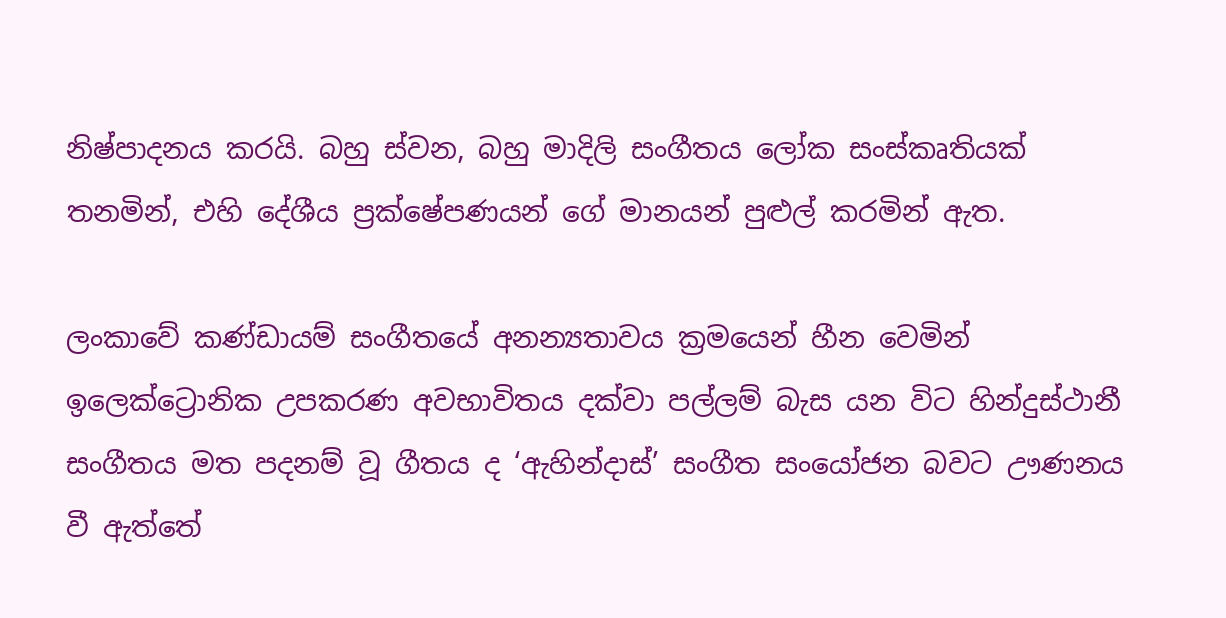නිෂ්පාදනය කරයි. බහු ස්වන, බහු මාදිලි සංගීතය ලෝක සංස්කෘතියක් තනමින්, එහි දේශීය ප්‍රක්ෂේපණයන් ගේ මානයන් පුළුල් කරමින් ඇත.

ලංකාවේ කණ්ඩායම් සංගීතයේ අනන්‍යතාවය ක්‍රමයෙන් හීන වෙමින් ඉලෙක්ට්‍රොනික උපකරණ අවභාවිතය දක්වා පල්ලම් බැස යන විට හින්දුස්ථානී සංගීතය මත පදනම් වූ ගීතය ද ‘ඇහින්දාස්’ සංගීත සංයෝජන බවට ඌණනය වී ඇත්තේ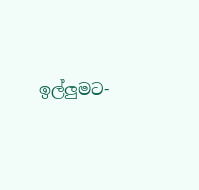ඉල්ලුමට-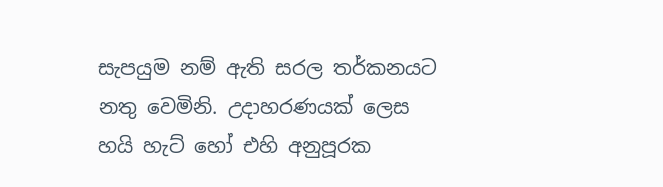සැපයුම නම් ඇති සරල තර්කනයට නතු වෙමිනි. උදාහරණයක් ලෙස හයි හැට් හෝ එහි අනුපූරක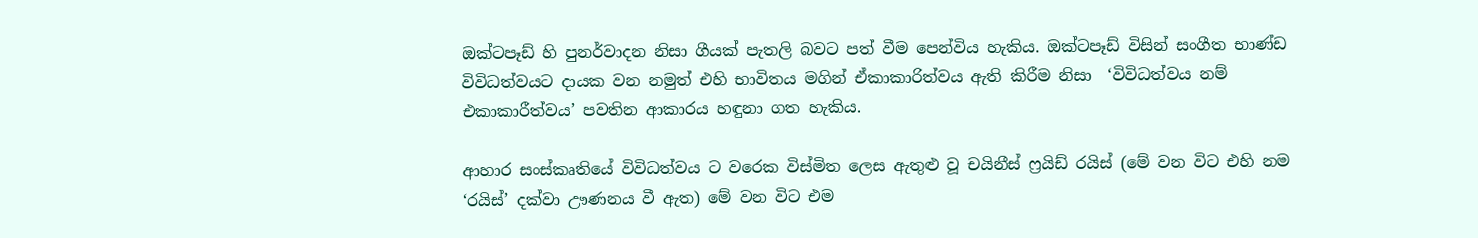ඔක්ටපෑඩ් හි පුනර්වාදන නිසා ගීයක් පැතලි බවට පත් වීම පෙන්විය හැකිය. ඔක්ටපෑඩ් විසින් සංගීත භාණ්ඩ විවිධත්වයට දායක වන නමුත් එහි භාවිතය මගින් ඒකාකාරිත්වය ඇති කිරීම නිසා  ‘විවිධත්වය නම් එකාකාරීත්වය’ පවතින ආකාරය හඳුනා ගත හැකිය.

ආහාර සංස්කෘතියේ විවිධත්වය ට වරෙක විස්මිත ලෙස ඇතුළු වූ චයිනීස් ෆ්‍රයිඩ් රයිස් (මේ වන විට එහි නම ‘රයිස්’ දක්වා ඌණනය වී ඇත) මේ වන විට එම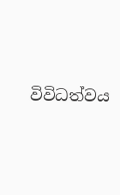විවිධත්වය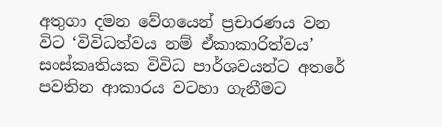අතුගා දමන වේගයෙන් ප්‍රචාරණය වන විට ‘විවිධත්වය නම් ඒකාකාරිත්වය’ සංස්කෘතියක විවිධ පාර්ශවයන්ට අතරේ පවතින ආකාරය වටහා ගැනීමට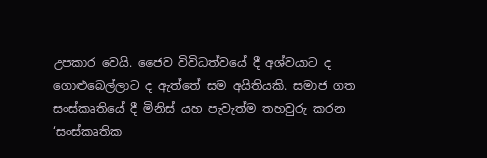උපකාර වෙයි. ජෛව විවිධත්වයේ දී අශ්වයාට ද ගොළුබෙල්ලාට ද ඇත්තේ සම අයිතියකි. සමාජ ගත සංස්කෘතියේ දී මිනිස් යහ පැවැත්ම තහවුරු කරන ‘සංස්කෘතික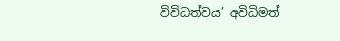විවිධත්වය’ අවිධිමත්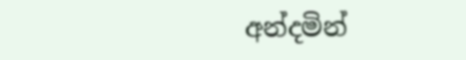අන්දමින්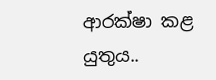ආරක්ෂා කළ යුතුය..